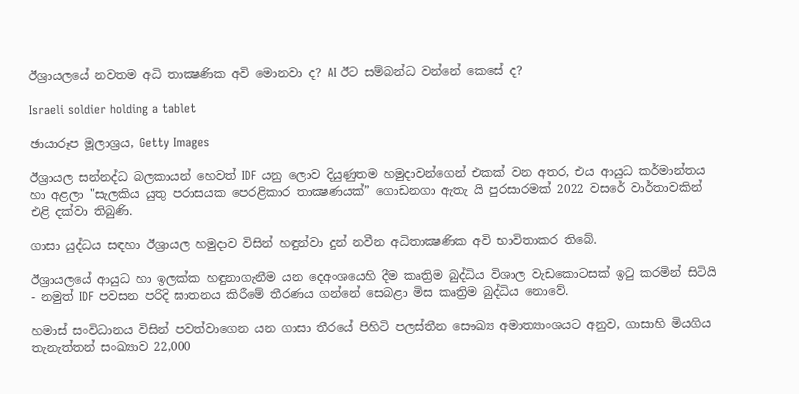ඊශ්‍රායලයේ නවතම අධි තාක්‍ෂණික අවි මොනවා ද? AI ඊට සම්බන්ධ වන්නේ කෙසේ ද?

Israeli soldier holding a tablet

ඡායාරූප මූලාශ්‍රය, Getty Images

ඊශ්‍රායල සන්නද්ධ බලකායන් හෙවත් IDF යනු ලොව දියුණුතම හමුදාවන්ගෙන් එකක් වන අතර, එය ආයුධ කර්මාන්තය හා අළලා "සැලකිය යුතු පරාසයක පෙරළිකාර තාක්‍ෂණයක්” ගොඩනගා ඇතැ යි පුරසාරමක් 2022 වසරේ වාර්තාවකින් එළි දක්වා තිබුණි.

ගාසා යුද්ධය සඳහා ඊශ්‍රායල හමුදාව විසින් හඳුන්වා දුන් නවීන අධිතාක්‍ෂණික අවි භාවිතාකර තිබේ.

ඊශ්‍රායලයේ ආයුධ හා ඉලක්ක හඳුනාගැනීම යන දෙඅංශයෙහි දීම කෘත්‍රිම බුද්ධිය විශාල වැඩකොටසක් ඉටු කරමින් සිටියි - නමුත් IDF පවසන පරිදි ඝාතනය කිරීමේ තීරණය ගන්නේ සෙබළා මිස කෘත්‍රිම බුද්ධිය නොවේ.

හමාස් සංවිධානය විසින් පවත්වාගෙන යන ගාසා තීරයේ පිහිටි පලස්තීන සෞඛ්‍ය අමාත්‍යාංශයට අනුව, ගාසාහි මියගිය තැනැත්තන් සංඛ්‍යාව 22,000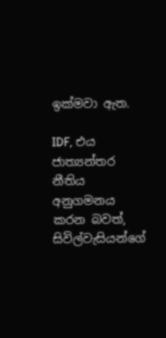ඉක්මවා ඇත.

IDF, එය ජාත්‍යන්තර නීතිය අනුගමනය කරන බවත්, සිවිල්වැසියන්ගේ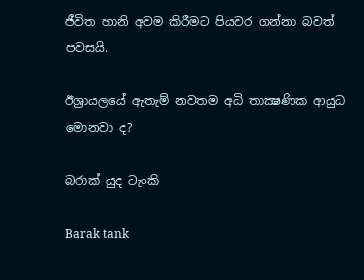ජීවිත හානි අවම කිරීමට පියවර ගන්නා බවත් පවසයි.

ඊශ්‍රායලයේ ඇතැම් නවතම අධි තාක්‍ෂණික ආයුධ මොනවා ද?

බරාක් යුද ටැංකි

Barak tank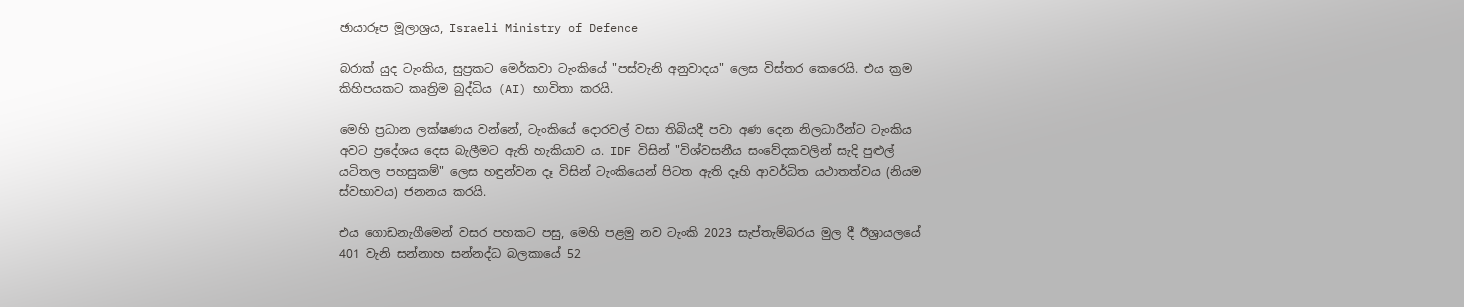ඡායාරූප මූලාශ්‍රය, Israeli Ministry of Defence

බරාක් යුද ටැංකිය, සුප්‍රකට මෙර්කවා ටැංකියේ "පස්වැනි අනුවාදය" ලෙස විස්තර කෙරෙයි. එය ක්‍රම කිහිපයකට කෘත්‍රිම බුද්ධිය (AI) භාවිතා කරයි.

මෙහි ප්‍රධාන ලක්ෂණය වන්නේ, ටැංකියේ දොරවල් වසා තිබියදී පවා අණ දෙන නිලධාරීන්ට ටැංකිය අවට ප්‍රදේශය දෙස බැලීමට ඇති හැකියාව ය. IDF විසින් "විශ්වසනීය සංවේදකවලින් සැදි පුළුල් යටිතල පහසුකම්" ලෙස හඳුන්වන දෑ විසින් ටැංකියෙන් පිටත ඇති දෑහි ආවර්ධිත යථාතත්වය (නියම ස්වභාවය) ජනනය කරයි.

එය ගොඩනැගීමෙන් වසර පහකට පසු, මෙහි පළමු නව ටැංකි 2023 සැප්තැම්බරය මුල දී ඊශ්‍රායලයේ 401 වැනි සන්නාහ සන්නද්ධ බලකායේ 52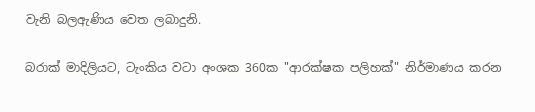වැනි බලඇණිය වෙත ලබාදුනි.

බරාක් මාදිලියට, ටැංකිය වටා අංශක 360ක "ආරක්ෂක පලිහක්" නිර්මාණය කරන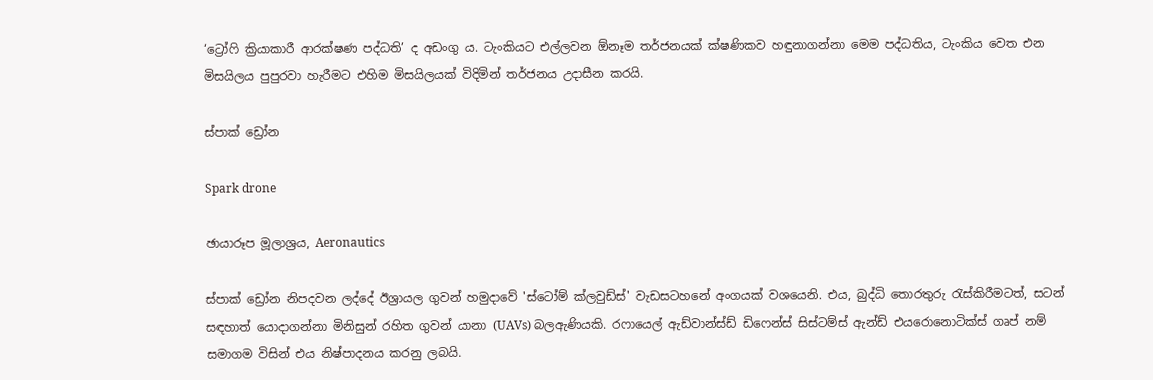‘ට්‍රෝෆි ක්‍රියාකාරී ආරක්ෂණ පද්ධති’ ද අඩංගු ය. ටැංකියට එල්ලවන ඕනෑම තර්ජනයක් ක්ෂණිකව හඳුනාගන්නා මෙම පද්ධතිය, ටැංකිය වෙත එන මිසයිලය පුපුරවා හැරීමට එහිම මිසයිලයක් විදිමින් තර්ජනය උදාසීන කරයි.

ස්පාක් ඩ්‍රෝන

Spark drone

ඡායාරූප මූලාශ්‍රය, Aeronautics

ස්පාක් ඩ්‍රෝන නිපදවන ලද්දේ ඊශ්‍රායල ගුවන් හමුදාවේ 'ස්ටෝම් ක්ලවුඩ්ස්' වැඩසටහනේ අංගයක් වශයෙනි. එය, බුද්ධි තොරතුරු රැස්කිරීමටත්, සටන් සඳහාත් යොදාගන්නා මිනිසුන් රහිත ගුවන් යානා (UAVs) බලඇණියකි. රෆායෙල් ඇඩ්වාන්ස්ඩ් ඩිෆෙන්ස් සිස්ටම්ස් ඇන්ඩ් එයරොනොටික්ස් ගෘප් නම් සමාගම විසින් එය නිෂ්පාදනය කරනු ලබයි.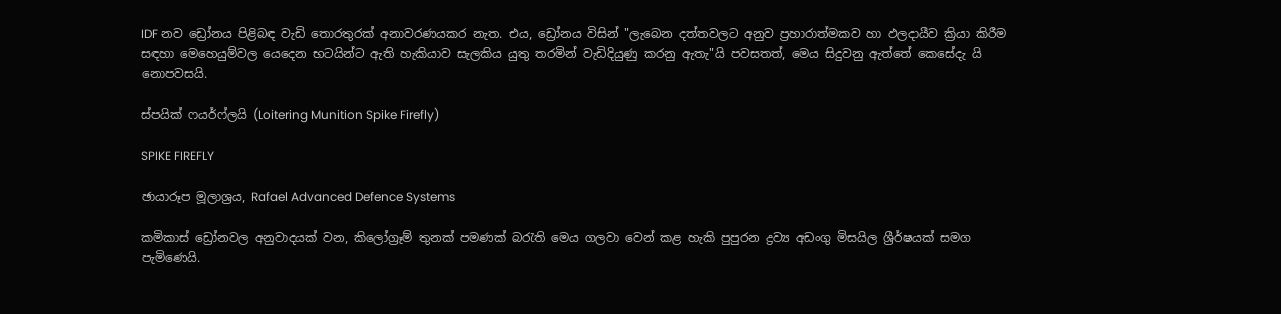IDF නව ඩ්‍රෝනය පිළිබඳ වැඩි තොරතුරක් අනාවරණයකර නැත. එය, ඩ්‍රෝනය විසින් "ලැබෙන දත්තවලට අනුව ප්‍රහාරාත්මකව හා ඵලදායීව ක්‍රියා කිරීම සඳහා මෙහෙයුම්වල යෙදෙන භටයින්ට ඇති හැකියාව සැලකිය යුතු තරමින් වැඩිදියුණු කරනු ඇතැ"යි පවසතත්, මෙය සිදුවනු ඇත්තේ කෙසේදැ යි නොපවසයි.

ස්පයික් ෆයර්ෆ්ලයි (Loitering Munition Spike Firefly)

SPIKE FIREFLY

ඡායාරූප මූලාශ්‍රය, Rafael Advanced Defence Systems

කමිකාස් ඩ්‍රෝනවල අනුවාදයක් වන, කිලෝග්‍රෑම් තුනක් පමණක් බරැති මෙය ගලවා වෙන් කළ හැකි පුපුරන ද්‍රව්‍ය අඩංගු මිසයිල ශ්‍රීර්ෂයක් සමග පැමිණෙයි.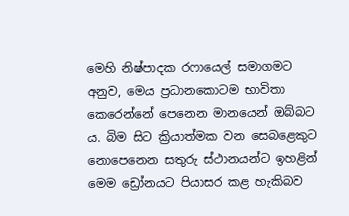මෙහි නිෂ්පාදක රෆායෙල් සමාගමට අනුව, මෙය ප්‍රධානකොටම භාවිතා කෙරෙන්නේ පෙනෙන මානයෙන් ඔබ්බට ය. බිම සිට ක්‍රියාත්මක වන සෙබළෙකුට නොපෙනෙන සතුරු ස්ථානයන්ට ඉහළින් මෙම ඩ්‍රෝනයට පියාසර කළ හැකිබව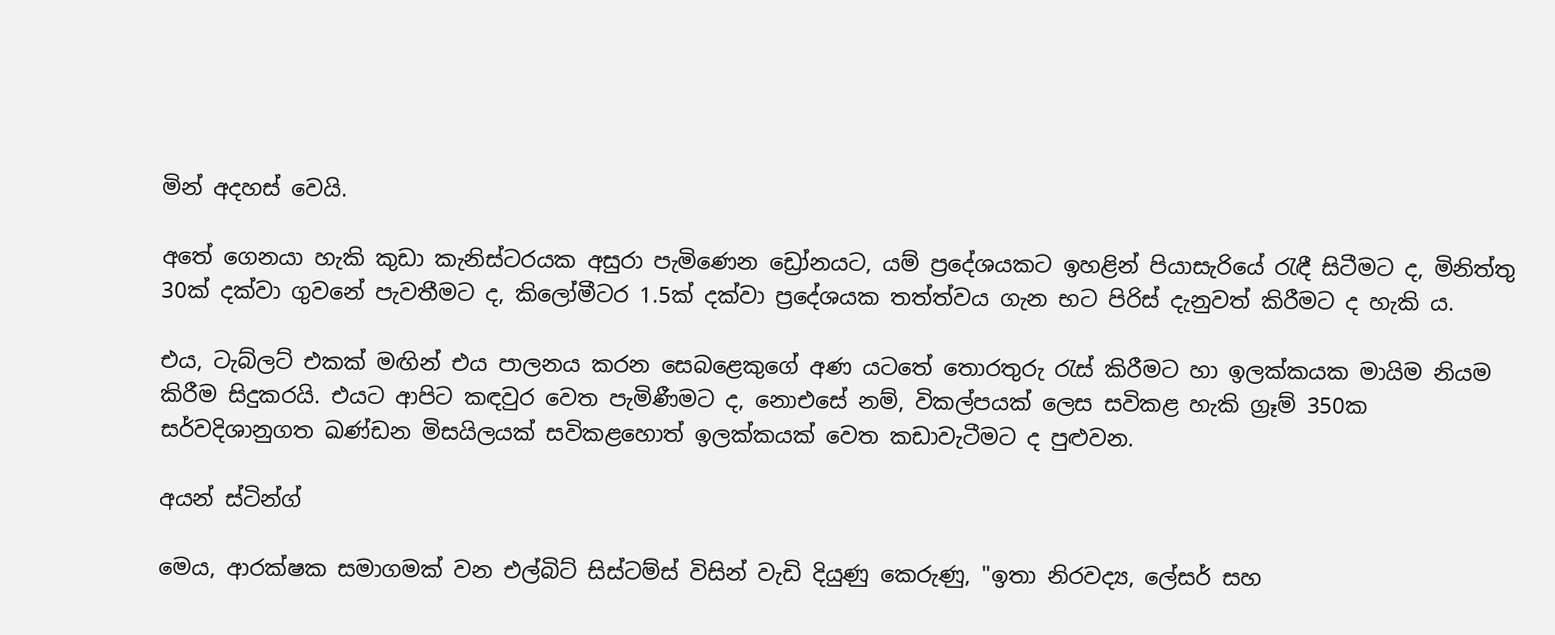මින් අදහස් වෙයි.

අතේ ගෙනයා හැකි කුඩා කැනිස්ටරයක අසුරා පැමිණෙන ඩ්‍රෝනයට, යම් ප්‍රදේශයකට ඉහළින් පියාසැරියේ රැඳී සිටීමට ද, මිනිත්තු 30ක් දක්වා ගුවනේ පැවතීමට ද, කිලෝමීටර 1.5ක් දක්වා ප්‍රදේශයක තත්ත්වය ගැන භට පිරිස් දැනුවත් කිරීමට ද හැකි ය.

එය, ටැබ්ලට් එකක් මඟින් එය පාලනය කරන සෙබළෙකුගේ අණ යටතේ තොරතුරු රැස් කිරීමට හා ඉලක්කයක මායිම නියම කිරීම සිදුකරයි. එයට ආපිට කඳවුර වෙත පැමිණීමට ද, නොඑසේ නම්, විකල්පයක් ලෙස සවිකළ හැකි ග්‍රෑම් 350ක සර්වදිශානුගත ඛණ්ඩන මිසයිලයක් සවිකළහොත් ඉලක්කයක් වෙත කඩාවැටීමට ද පුළුවන.

අයන් ස්ටින්ග්

මෙය, ආරක්ෂක සමාගමක් වන එල්බිට් සිස්ටම්ස් විසින් වැඩි දියුණු කෙරුණු, "ඉතා නිරවද්‍ය, ලේසර් සහ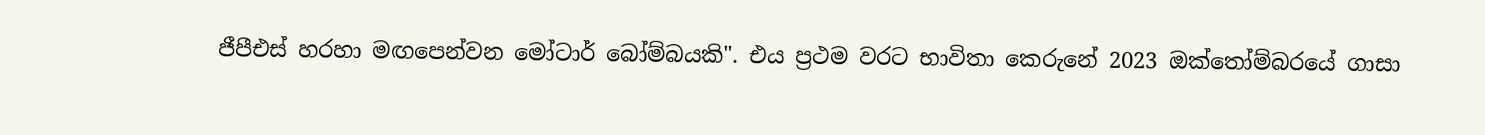ජීපීඑස් හරහා මඟපෙන්වන මෝටාර් බෝම්බයකි". එය ප්‍රථම වරට භාවිතා කෙරුනේ 2023 ඔක්තෝම්බරයේ ගාසා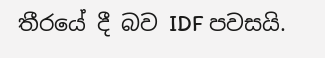තීරයේ දී බව IDF පවසයි.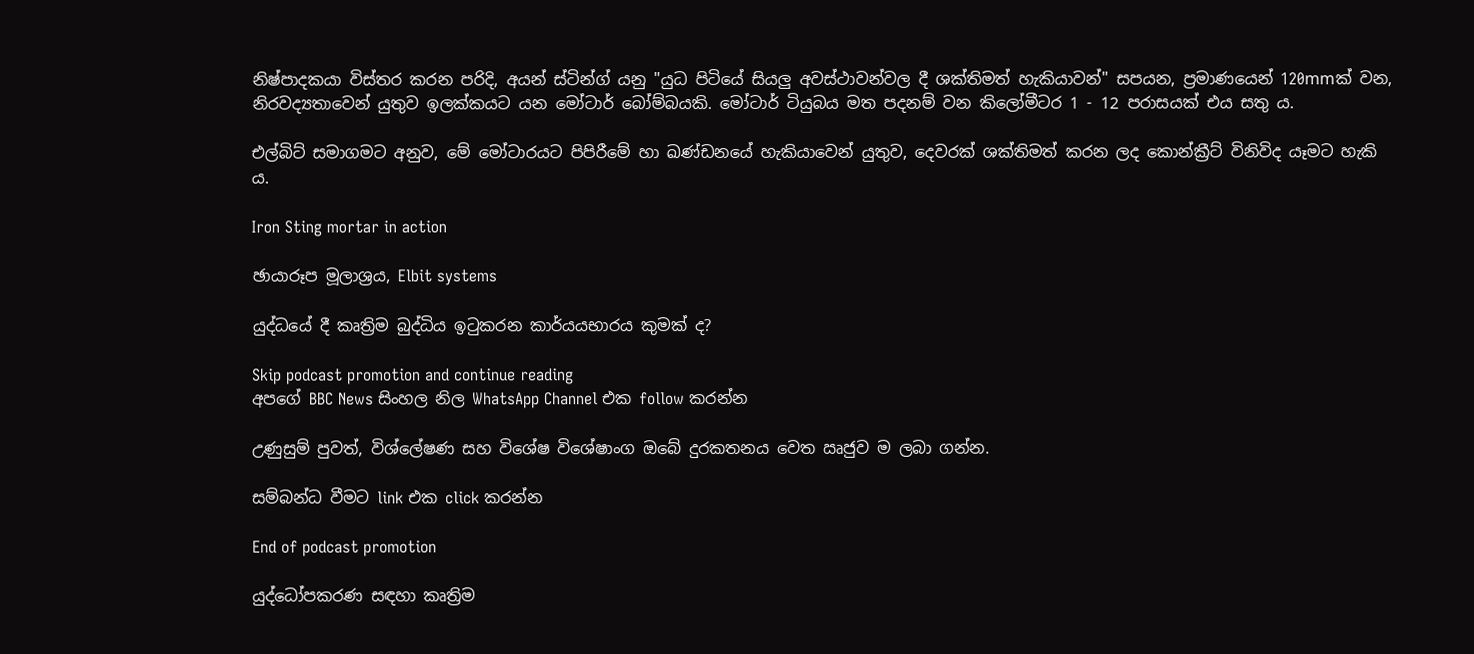නිෂ්පාදකයා විස්තර කරන පරිදි, අයන් ස්ටින්ග් යනු "යුධ පිටියේ සියලු අවස්ථාවන්වල දී ශක්තිමත් හැකියාවන්" සපයන, ප්‍රමාණයෙන් 120mmක් වන, නිරවද්‍යතාවෙන් යුතුව ඉලක්කයට යන මෝටාර් බෝම්බයකි. මෝටාර් ටියුබය මත පදනම් වන කිලෝමීටර 1 - 12 පරාසයක් එය සතු ය.

එල්බිට් සමාගමට අනුව, මේ මෝටාරයට පිපිරීමේ හා ඛණ්ඩනයේ හැකියාවෙන් යුතුව, දෙවරක් ශක්තිමත් කරන ලද කොන්ක්‍රීට් විනිවිද යෑමට හැකි ය.

Iron Sting mortar in action

ඡායාරූප මූලාශ්‍රය, Elbit systems

යුද්ධයේ දී කෘත්‍රිම බුද්ධිය ඉටුකරන කාර්යයභාරය කුමක් ද?

Skip podcast promotion and continue reading
අපගේ BBC News සිංහල නිල WhatsApp Channel එක follow කරන්න

උණුසුම් පුවත්, විශ්ලේෂණ සහ විශේෂ විශේෂාංග ඔබේ දුරකතනය වෙත ඍජුව ම ලබා ගන්න.

සම්බන්ධ වීමට link එක click කරන්න

End of podcast promotion

යුද්ධෝපකරණ සඳහා කෘත්‍රිම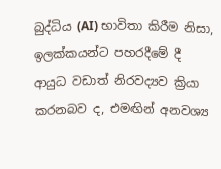බුද්ධිය (AI) භාවිතා කිරීම නිසා, ඉලක්කයන්ට පහරදීමේ දී ආයුධ වඩාත් නිරවද්‍යව ක්‍රියා කරනබව ද, එමඟින් අනවශ්‍ය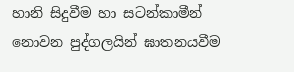හානි සිදුවීම හා සටන්කාමීන් නොවන පුද්ගලයින් ඝාතනයවීම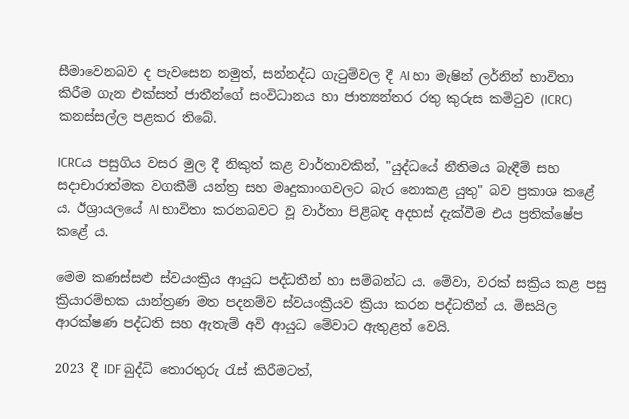සීමාවෙනබව ද පැවසෙන නමුත්, සන්නද්ධ ගැටුම්වල දී AI හා මැෂින් ලර්නින් භාවිතා කිරීම ගැන එක්සත් ජාතීන්ගේ සංවිධානය හා ජාත්‍යන්තර රතු කුරුස කමිටුව (ICRC) කනස්සල්ල පළකර තිබේ.

ICRCය පසුගිය වසර මුල දී නිකුත් කළ වාර්තාවකින්, "යුද්ධයේ නීතිමය බැඳීම් සහ සදාචාරාත්මක වගකීම් යන්ත්‍ර සහ මෘදුකාංගවලට බැර නොකළ යුතු" බව ප්‍රකාශ කළේ ය. ඊශ්‍රායලයේ AI භාවිතා කරනබවට වූ වාර්තා පිළිබඳ අදහස් දැක්වීම එය ප්‍රතික්ෂේප කළේ ය.

මෙම කණස්සළු ස්වයංක්‍රිය ආයුධ පද්ධතීන් හා සම්බන්ධ ය. මේවා, වරක් සක්‍රිය කළ පසු ක්‍රියාරම්භක යාන්ත්‍රණ මත පදනම්ව ස්වයංක්‍රීයව ක්‍රියා කරන පද්ධතීන් ය. මිසයිල ආරක්ෂණ පද්ධති සහ ඇතැම් අවි ආයුධ මේවාට ඇතුළත් වෙයි.

2023 දී IDF බුද්ධි තොරතුරු රැස් කිරීමටත්,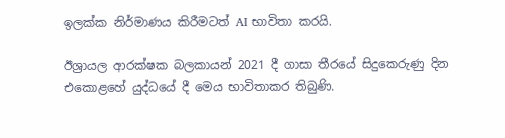ඉලක්ක නිර්මාණය කිරීමටත් AI භාවිතා කරයි.

ඊශ්‍රායල ආරක්ෂක බලකායන් 2021 දී ගාසා තීරයේ සිදුකෙරුණු දින එකොළහේ යුද්ධයේ දී මෙය භාවිතාකර තිබුණි.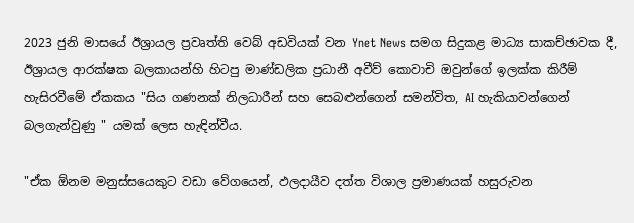2023 ජුනි මාසයේ ඊශ්‍රායල ප්‍රවෘත්ති වෙබ් අඩවියක් වන Ynet News සමග සිදුකළ මාධ්‍ය සාකච්ඡාවක දී, ඊශ්‍රායල ආරක්ෂක බලකායන්හි හිටපු මාණ්ඩලික ප්‍රධානී අවීව් කොවාචි ඔවුන්ගේ ඉලක්ක කිරීම් හැසිරවීමේ ඒකකය "සිය ගණනක් නිලධාරීන් සහ සෙබළුන්ගෙන් සමන්විත, AI හැකියාවන්ගෙන් බලගැන්වුණු " යමක් ලෙස හැඳින්වීය.

"ඒක ඕනම මනුස්සයෙකුට වඩා වේගයෙන්, ඵලදායීව දත්ත විශාල ප්‍රමාණයක් හසුරුවන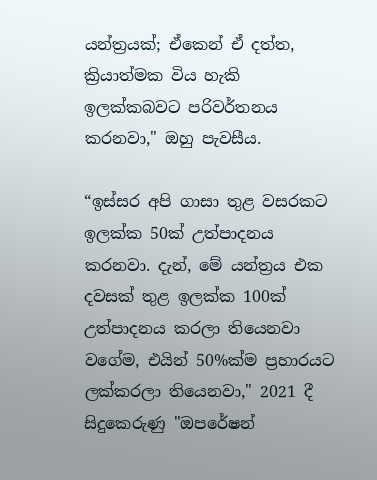යන්ත්‍රයක්; ඒකෙන් ඒ දත්ත, ක්‍රියාත්මක විය හැකි ඉලක්කබවට පරිවර්තනය කරනවා," ඔහු පැවසීය.

“ඉස්සර අපි ගාසා තුළ වසරකට ඉලක්ක 50ක් උත්පාදනය කරනවා. දැන්, මේ යන්ත්‍රය එක දවසක් තුළ ඉලක්ක 100ක් උත්පාදනය කරලා තියෙනවා වගේම, එයින් 50%ක්ම ප්‍රහාරයට ලක්කරලා තියෙනවා," 2021 දී සිදුකෙරුණු "ඔපරේෂන්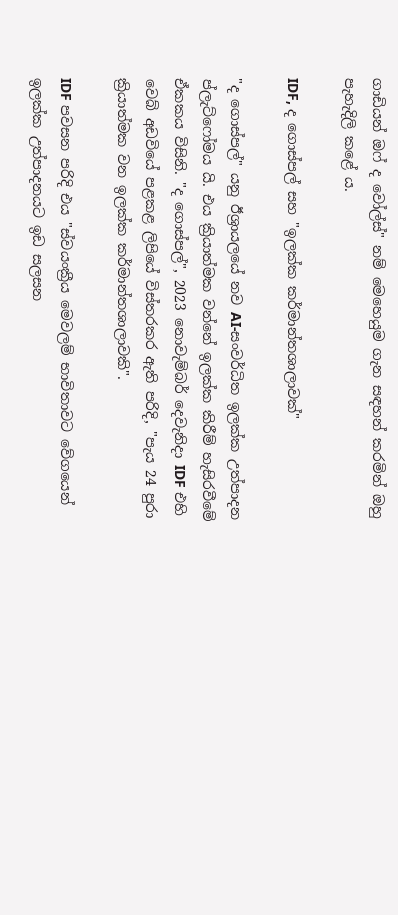ගාඩියන් ඔෆ් ද වෝල්ස්" නම් මෙහෙයුම ගැන සඳහන් කරමින් ඔහු පැහැදිලි කළේ ය.

IDF, ද ගොස්පල් සහ "ඉලක්ක කර්මාන්තශාලාවක්"

"ද ගොස්පල්" යනු ඊශ්‍රායලයේ නව AI-සංවර්ධිත ඉලක්ක උත්පාදන ප්ලැට්ෆෝමය යි. එය ක්‍රියාත්මක වන්නේ ඉලක්ක කිරීම් හැසිරවීමේ ඒකකය විසිනි. "ද ගොස්පල්", 2023 නොවැම්බර් දෙවැනිදා IDF එහි වෙබ් අඩවියේ පළකළ ලිපියේ විස්තරකර ඇති පරිදි, "පැය 24 පුරා ක්‍රියාත්මක වන ඉලක්ක කර්මාන්තශාලාවකි".

IDF පවසන පරිදි එය "ස්වයංක්‍රීය මෙවලම් භාවිතාවට වේගයෙන් ඉලක්ක උත්පාදනයට ඉඩ සලසන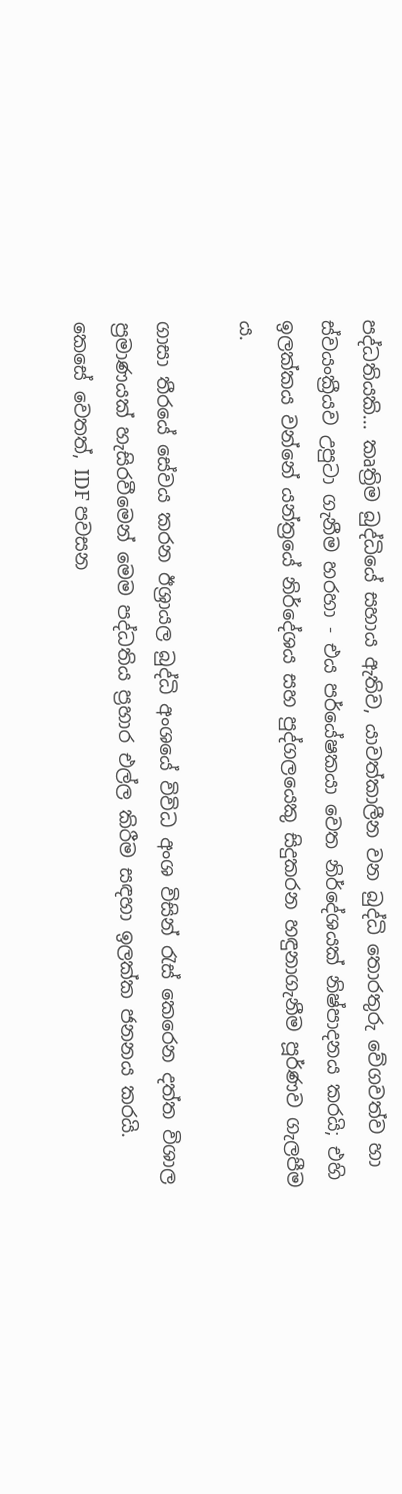පද්ධතියකි... කෘත්‍රිම බුද්ධියේ සහාය ඇතිව, යාවත්කාලීන වන බුද්ධි තොරතුරු වේගවත්ව හා ස්වයංක්‍රීයව උපුටා ගැනීම හරහා - එය පර්යේෂකයා වෙත නිර්දේශයක් නිෂ්පාදනය කරයි; එහි ඉලක්කය වන්නේ යන්ත්‍රයේ නිර්දේශය සහ පුද්ගලයෙකු සිදුකරන හඳුනාගැනීම පූර්ණව ගැලපීම ය.

ගාසා තීරයේ සේවය කරන ඊශ්‍රායල බුද්ධි අංශයේ විවිධ අංශ විසින් රැස් කෙරෙන දත්ත විශාල ප්‍රමාණයක් හැසිරවීමෙන් මෙම පද්ධතිය ප්‍රහාර එල්ල කිරීම සඳහා ඉලක්ක ජනනය කරයි. කෙසේ වෙතත්, IDF පවසන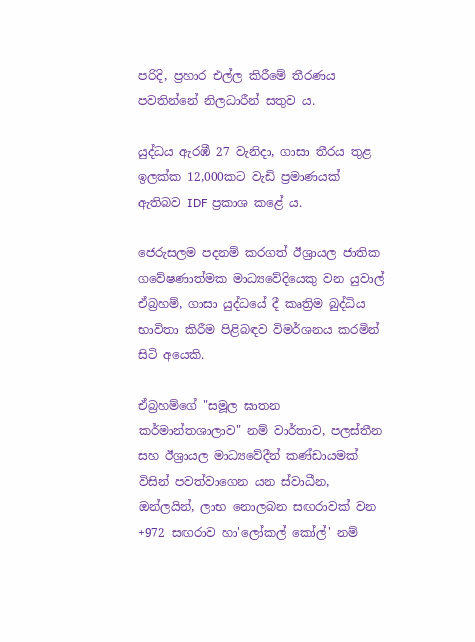පරිදි, ප්‍රහාර එල්ල කිරීමේ තීරණය පවතින්නේ නිලධාරීන් සතුව ය.

යුද්ධය ඇරඹී 27 වැනිදා, ගාසා තීරය තුළ ඉලක්ක 12,000කට වැඩි ප්‍රමාණයක් ඇතිබව IDF ප්‍රකාශ කළේ ය.

ජෙරුසලම පදනම් කරගත් ඊශ්‍රායල ජාතික ගවේෂණාත්මක මාධ්‍යවේදියෙකු වන යුවාල් ඒබ්‍රහම්, ගාසා යුද්ධයේ දී කෘත්‍රිම බුද්ධිය භාවිතා කිරීම පිළිබඳව විමර්ශනය කරමින් සිටි අයෙකි.

ඒබ්‍රහම්ගේ "සමූල ඝාතන කර්මාන්තශාලාව" නම් වාර්තාව, පලස්තීන සහ ඊශ්‍රායල මාධ්‍යවේදීන් කණ්ඩායමක් විසින් පවත්වාගෙන යන ස්වාධීන, ඔන්ලයින්, ලාභ නොලබන සඟරාවක් වන +972 සඟරාව හා'ලෝකල් කෝල්' නම්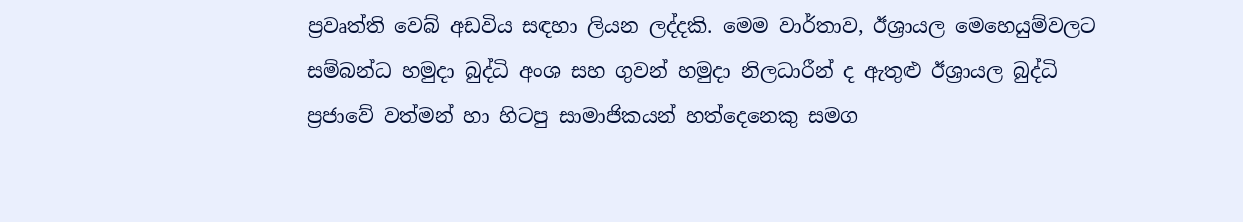ප්‍රවෘත්ති වෙබ් අඩවිය සඳහා ලියන ලද්දකි. මෙම වාර්තාව, ඊශ්‍රායල මෙහෙයුම්වලට සම්බන්ධ හමුදා බුද්ධි අංශ සහ ගුවන් හමුදා නිලධාරීන් ද ඇතුළු ඊශ්‍රායල බුද්ධි ප්‍රජාවේ වත්මන් හා හිටපු සාමාජිකයන් හත්දෙනෙකු සමග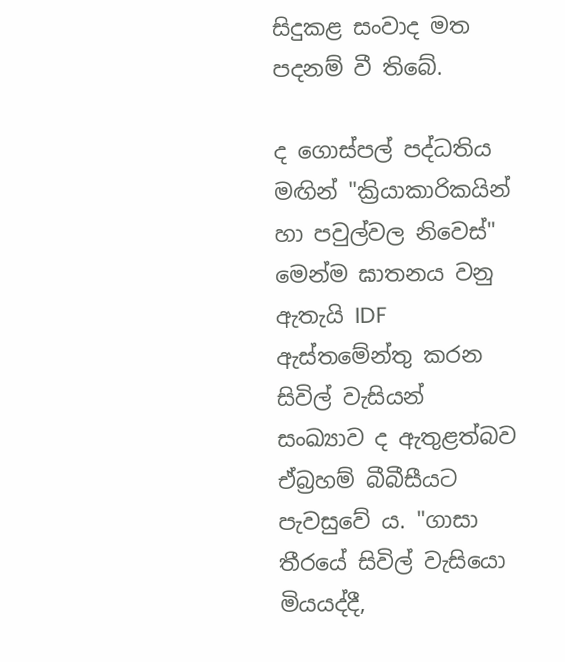සිදුකළ සංවාද මත පදනම් වී තිබේ.

ද ගොස්පල් පද්ධතිය මඟින් "ක්‍රියාකාරිකයින් හා පවුල්වල නිවෙස්" මෙන්ම ඝාතනය වනු ඇතැයි IDF ඇස්තමේන්තු කරන සිවිල් වැසියන් සංඛ්‍යාව ද ඇතුළත්බව ඒබ්‍රහම් බීබීසීයට පැවසුවේ ය. "ගාසා තීරයේ සිවිල් වැසියො මියයද්දී,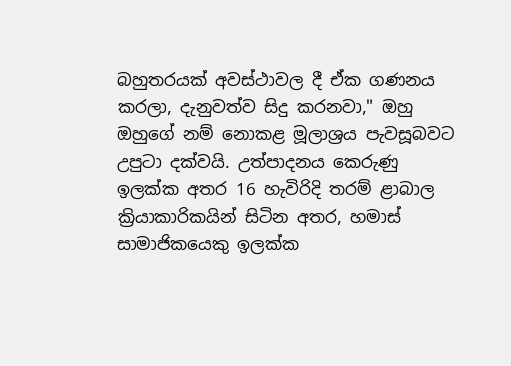බහුතරයක් අවස්ථාවල දී ඒක ගණනය කරලා, දැනුවත්ව සිදු කරනවා," ඔහු ඔහුගේ නම් නොකළ මූලාශ්‍රය පැවසූබවට උපුටා දක්වයි. උත්පාදනය කෙරුණු ඉලක්ක අතර 16 හැවිරිදි තරම් ළාබාල ක්‍රියාකාරිකයින් සිටින අතර, හමාස් සාමාජිකයෙකු ඉලක්ක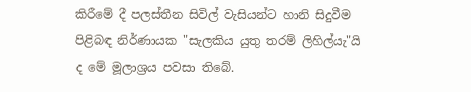කිරීමේ දී පලස්තීන සිවිල් වැසියන්ට හානි සිදුවීම පිළිබඳ නිර්ණායක "සැලකිය යුතු තරම් ලිහිල්යැ"යි ද මේ මූලාශ්‍රය පවසා තිබේ.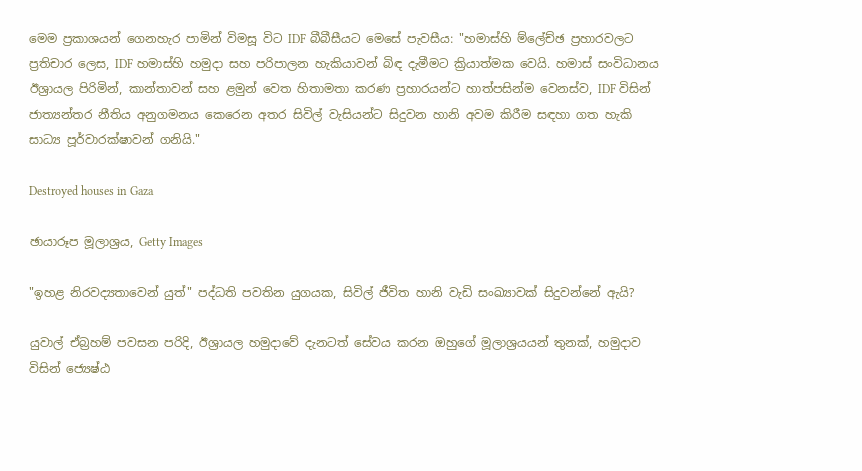මෙම ප්‍රකාශයන් ගෙනහැර පාමින් විමසූ විට IDF බීබීසීයට මෙසේ පැවසීය: "හමාස්හි ම්ලේච්ඡ ප්‍රහාරවලට ප්‍රතිචාර ලෙස, IDF හමාස්හි හමුදා සහ පරිපාලන හැකියාවන් බිඳ දැමීමට ක්‍රියාත්මක වෙයි. හමාස් සංවිධානය ඊශ්‍රායල පිරිමින්, කාන්තාවන් සහ ළමුන් වෙත හිතාමතා කරණ ප්‍රහාරයන්ට හාත්පසින්ම වෙනස්ව, IDF විසින් ජාත්‍යන්තර නීතිය අනුගමනය කෙරෙන අතර සිවිල් වැසියන්ට සිදුවන හානි අවම කිරීම සඳහා ගත හැකි සාධ්‍ය පූර්වාරක්ෂාවන් ගනියි."

Destroyed houses in Gaza

ඡායාරූප මූලාශ්‍රය, Getty Images

"ඉහළ නිරවද්‍යතාවෙන් යුත්" පද්ධති පවතින යුගයක, සිවිල් ජීවිත හානි වැඩි සංඛ්‍යාවක් සිදුවන්නේ ඇයි?

යුවාල් ඒබ්‍රහම් පවසන පරිදි, ඊශ්‍රායල හමුදාවේ දැනටත් සේවය කරන ඔහුගේ මූලාශ්‍රයයන් තුනක්, හමුදාව විසින් ජ්‍යෙෂ්ඨ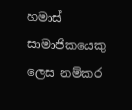හමාස් සාමාජිකයෙකු ලෙස නම්කර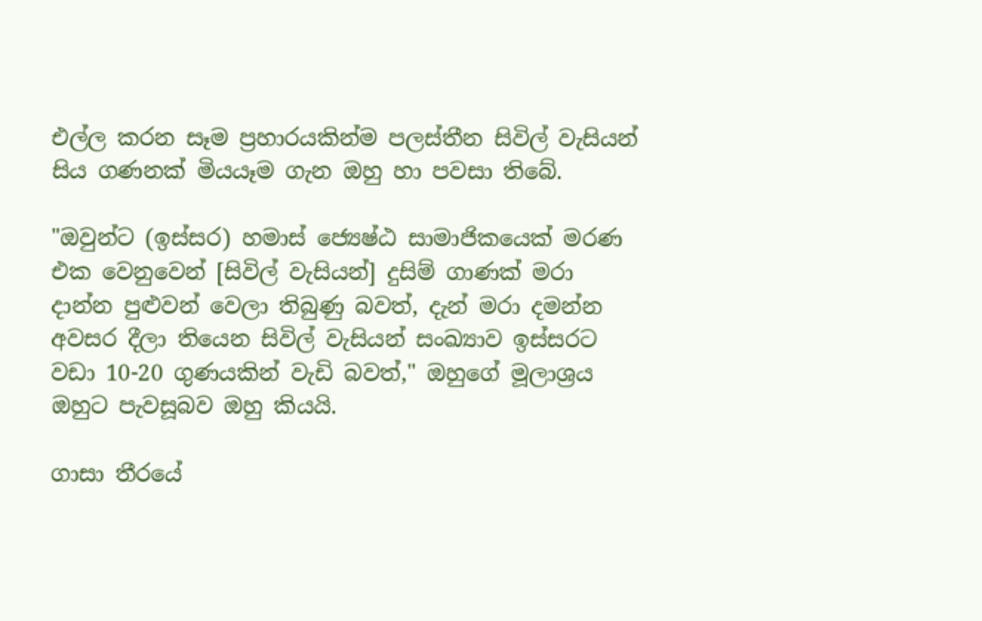එල්ල කරන සෑම ප්‍රහාරයකින්ම පලස්තීන සිවිල් වැසියන් සිය ගණනක් මියයෑම ගැන ඔහු හා පවසා තිබේ.

"ඔවුන්ට (ඉස්සර) හමාස් ජ්‍යෙෂ්ඨ සාමාජිකයෙක් මරණ එක වෙනුවෙන් [සිවිල් වැසියන්] දුසිම් ගාණක් මරා දාන්න පුළුවන් වෙලා තිබුණු බවත්, දැන් මරා දමන්න අවසර දීලා තියෙන සිවිල් වැසියන් සංඛ්‍යාව ඉස්සරට වඩා 10-20 ගුණයකින් වැඩි බවත්," ඔහුගේ මූලාශ්‍රය ඔහුට පැවසූබව ඔහු කියයි.

ගාසා තීරයේ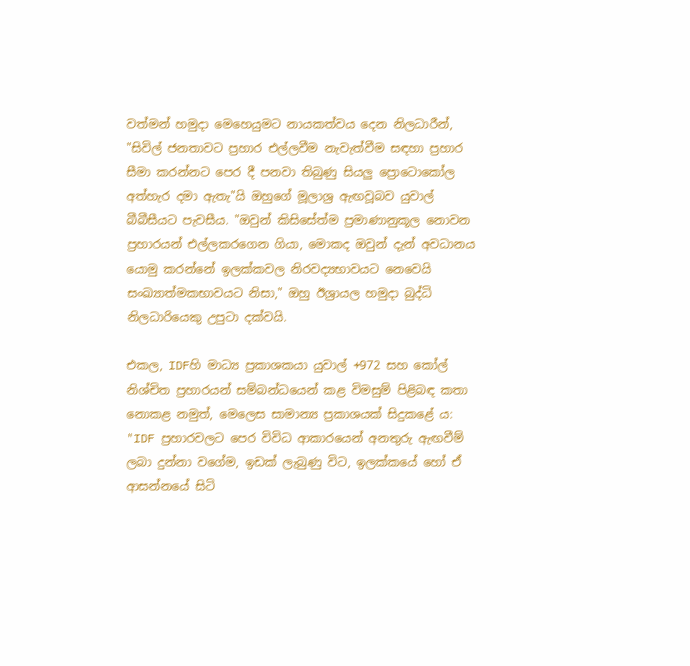වත්මන් හමුදා මෙහෙයුමට නායකත්වය දෙන නිලධාරීන්, "සිවිල් ජනතාවට ප්‍රහාර එල්ලවීම නැවැත්වීම සඳහා ප්‍රහාර සීමා කරන්නට පෙර දී පනවා තිබුණු සියලු ප්‍රොටොකෝල අත්හැර දමා ඇතැ"යි ඔහුගේ මූලාශ්‍ර ඇඟවූබව යුවාල් බීබීසීයට පැවසීය. "ඔවුන් කිසිසේත්ම ප්‍රමාණානුකූල නොවන ප්‍රහාරයන් එල්ලකරගෙන ගියා, මොකද ඔවුන් දැන් අවධානය යොමු කරන්නේ ඉලක්කවල නිරවද්‍යභාවයට නෙවෙයි සංඛ්‍යාත්මකභාවයට නිසා," ඔහු ඊශ්‍රායල හමුදා බුද්ධි නිලධාරියෙකු උපුටා දක්වයි.

එකල, IDFහි මාධ්‍ය ප්‍රකාශකයා යුවාල් +972 සහ කෝල් නිශ්චිත ප්‍රහාරයන් සම්බන්ධයෙන් කළ විමසුම් පිළිබඳ කතා නොකළ නමුත්, මෙලෙස සාමාන්‍ය ප්‍රකාශයක් සිදුකළේ ය: "IDF ප්‍රහාරවලට පෙර විවිධ ආකාරයෙන් අනතුරු ඇඟවීම් ලබා දුන්නා වගේම, ඉඩක් ලැබුණු විට, ඉලක්කයේ හෝ ඒ ආසන්නයේ සිටි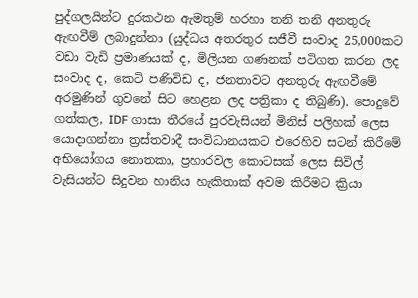පුද්ගලයින්ට දුරකථන ඇමතුම් හරහා තනි තනි අනතුරු ඇඟවීම් ලබාදුන්නා (යුද්ධය අතරතුර සජීවී සංවාද 25,000කට වඩා වැඩි ප්‍රමාණයක් ද, මිලියන ගණනක් පටිගත කරන ලද සංවාද ද, කෙටි පණිවිඩ ද, ජනතාවට අනතුරු ඇඟවීමේ අරමුණින් ගුවනේ සිට හෙළන ලද පත්‍රිකා ද තිබුණි). පොදුවේ ගත්කල, IDF ගාසා තීරයේ පුරවැසියන් මිනිස් පලිහක් ලෙස යොදාගන්නා ත්‍රස්තවාදී සංවිධානයකට එරෙහිව සටන් කිරීමේ අභියෝගය නොතකා, ප්‍රහාරවල කොටසක් ලෙස සිවිල් වැසියන්ට සිදුවන හානිය හැකිතාක් අවම කිරීමට ක්‍රියා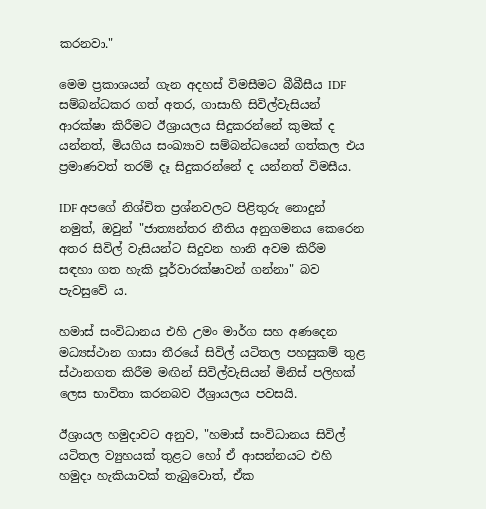කරනවා."

මෙම ප්‍රකාශයන් ගැන අදහස් විමසීමට බීබීසීය IDF සම්බන්ධකර ගත් අතර, ගාසාහි සිවිල්වැසියන් ආරක්ෂා කිරීමට ඊශ්‍රායලය සිදුකරන්නේ කුමක් ද යන්නත්, මියගිය සංඛ්‍යාව සම්බන්ධයෙන් ගත්කල එය ප්‍රමාණවත් තරම් දෑ සිදුකරන්නේ ද යන්නත් විමසීය.

IDF අපගේ නිශ්චිත ප්‍රශ්නවලට පිළිතුරු නොදුන් නමුත්, ඔවුන් "ජාත්‍යන්තර නීතිය අනුගමනය කෙරෙන අතර සිවිල් වැසියන්ට සිදුවන හානි අවම කිරීම සඳහා ගත හැකි පූර්වාරක්ෂාවන් ගන්නා" බව පැවසුවේ ය.

හමාස් සංවිධානය එහි උමං මාර්ග සහ අණදෙන මධ්‍යස්ථාන ගාසා තීරයේ සිවිල් යටිතල පහසුකම් තුළ ස්ථානගත කිරීම මඟින් සිවිල්වැසියන් මිනිස් පලිහක් ලෙස භාවිතා කරනබව ඊශ්‍රායලය පවසයි.

ඊශ්‍රායල හමුදාවට අනුව, "හමාස් සංවිධානය සිවිල් යටිතල ව්‍යුහයක් තුළට හෝ ඒ ආසන්නයට එහි හමුදා හැකියාවක් තැබුවොත්, ඒක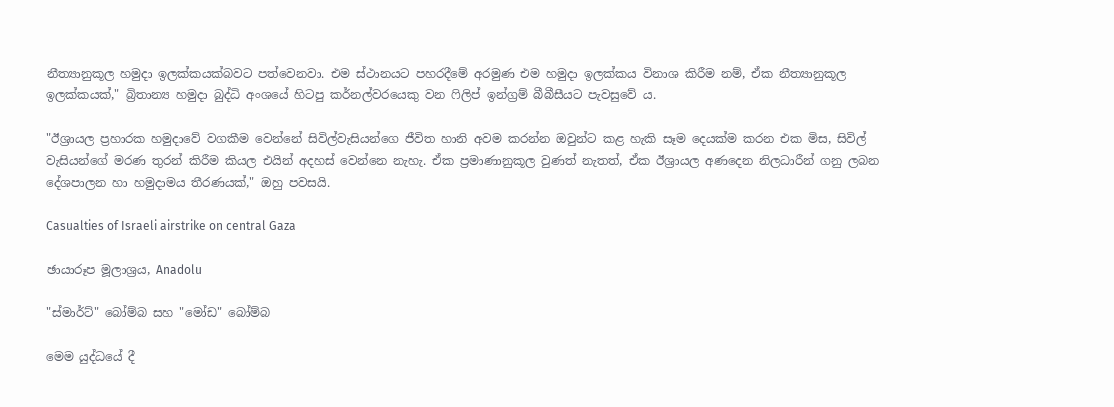නීත්‍යානුකූල හමුදා ඉලක්කයක්බවට පත්වෙනවා. එම ස්ථානයට පහරදීමේ අරමුණ එම හමුදා ඉලක්කය විනාශ කිරීම නම්, ඒක නීත්‍යානුකූල ඉලක්කයක්," බ්‍රිතාන්‍ය හමුදා බුද්ධි අංශයේ හිටපු කර්නල්වරයෙකු වන ෆිලිප් ඉන්ග්‍රම් බීබීසීයට පැවසුවේ ය.

"ඊශ්‍රායල ප්‍රහාරක හමුදාවේ වගකීම වෙන්නේ සිවිල්වැසියන්ගෙ ජීවිත හානි අවම කරන්න ඔවුන්ට කළ හැකි සෑම දෙයක්ම කරන එක මිස, සිවිල් වැසියන්ගේ මරණ තුරන් කිරීම කියල එයින් අදහස් වෙන්නෙ නැහැ. ඒක ප්‍රමාණානුකූල වුණත් නැතත්, ඒක ඊශ්‍රායල අණදෙන නිලධාරීන් ගනු ලබන දේශපාලන හා හමුදාමය තීරණයක්," ඔහු පවසයි.

Casualties of Israeli airstrike on central Gaza

ඡායාරූප මූලාශ්‍රය, Anadolu

"ස්මාර්ට්" බෝම්බ සහ "මෝඩ" බෝම්බ

මෙම යුද්ධයේ දී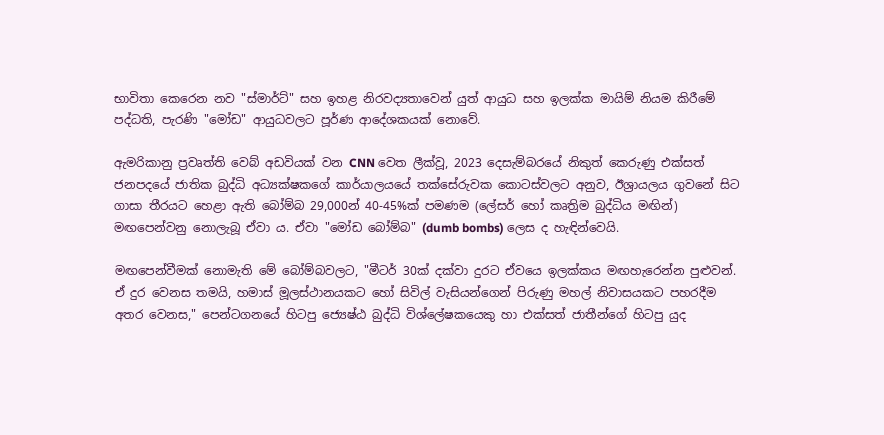භාවිතා කෙරෙන නව "ස්මාර්ට්" සහ ඉහළ නිරවද්‍යතාවෙන් යුත් ආයුධ සහ ඉලක්ක මායිම් නියම කිරීමේ පද්ධති, පැරණි "මෝඩ" ආයුධවලට පූර්ණ ආදේශකයක් නොවේ.

ඇමරිකානු ප්‍රවෘත්ති වෙබ් අඩවියක් වන CNN වෙත ලීක්වූ, 2023 දෙසැම්බරයේ නිකුත් කෙරුණු එක්සත් ජනපදයේ ජාතික බුද්ධි අධ්‍යක්ෂකගේ කාර්යාලයයේ තක්සේරුවක කොටස්වලට අනුව, ඊශ්‍රායලය ගුවනේ සිට ගාසා තීරයට හෙළා ඇති බෝම්බ 29,000න් 40-45%ක් පමණම (ලේසර් හෝ කෘත්‍රිම බුද්ධිය මඟින්) මඟපෙන්වනු නොලැබූ ඒවා ය. ඒවා "මෝඩ බෝම්බ" (dumb bombs) ලෙස ද හැඳින්වෙයි.

මඟපෙන්වීමක් නොමැති මේ බෝම්බවලට, "මීටර් 30ක් දක්වා දුරට ඒවයෙ ඉලක්කය මඟහැරෙන්න පුළුවන්. ඒ දුර වෙනස තමයි, හමාස් මූලස්ථානයකට හෝ සිවිල් වැසියන්ගෙන් පිරුණු මහල් නිවාසයකට පහරදීම අතර වෙනස," පෙන්ටගනයේ හිටපු ජ්‍යෙෂ්ඨ බුද්ධි විශ්ලේෂකයෙකු හා එක්සත් ජාතීන්ගේ හිටපු යුද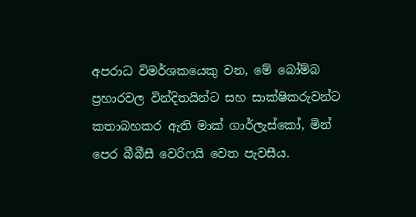අපරාධ විමර්ශකයෙකු වන, මේ බෝම්බ ප්‍රහාරවල වින්දිතයින්ට සහ සාක්ෂිකරුවන්ට කතාබහකර ඇති මාක් ගාර්ලැස්කෝ, මින් පෙර බීබීසී වෙරිෆයි වෙත පැවසීය.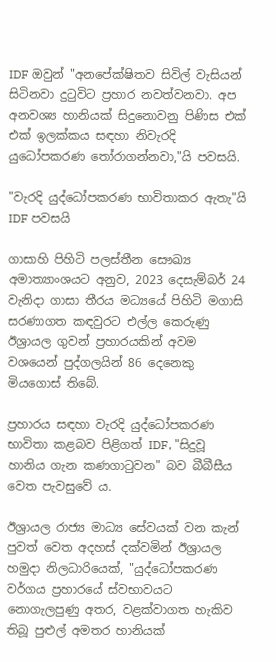IDF ඔවුන් "අනපේක්ෂිතව සිවිල් වැසියන් සිටිනවා දුටුවිට ප්‍රහාර නවත්වනවා. අප අනවශ්‍ය හානියක් සිදුනොවනු පිණිස එක් එක් ඉලක්කය සඳහා නිවැරදි යුධෝපකරණ තෝරාගන්නවා,"යි පවසයි.

"වැරදි යුද්ධෝපකරණ භාවිතාකර ඇතැ"යි IDF පවසයි

ගාසාහි පිහිටි පලස්තීන සෞඛ්‍ය අමාත්‍යාංශයට අනුව, 2023 දෙසැම්බර් 24 වැනිදා ගාසා තීරය මධ්‍යයේ පිහිටි මගාසි සරණාගත කඳවුරට එල්ල කෙරුණු ඊශ්‍රායල ගුවන් ප්‍රහාරයකින් අවම වශයෙන් පුද්ගලයින් 86 දෙනෙකු මියගොස් තිබේ.

ප්‍රහාරය සඳහා වැරදි යුද්ධෝපකරණ භාවිතා කළබව පිළිගත් IDF, "සිදුවූ හානිය ගැන කණගාටුවන" බව බීබීසීය වෙත පැවසුවේ ය.

ඊශ්‍රායල රාජ්‍ය මාධ්‍ය සේවයක් වන කැන් පුවත් වෙත අදහස් දක්වමින් ඊශ්‍රායල හමුදා නිලධාරියෙක්, "යුද්ධෝපකරණ වර්ගය ප්‍රහාරයේ ස්වභාවයට නොගැලපුණු අතර, වළක්වාගත හැකිව තිබූ පුළුල් අමතර හානියක්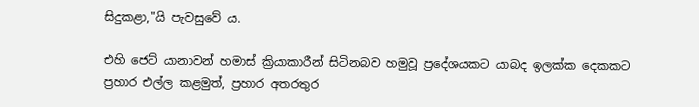සිදුකළා,"යි පැවසුවේ ය.

එහි ජෙට් යානාවන් හමාස් ක්‍රියාකාරීන් සිටිනබව හමුවූ ප්‍රදේශයකට යාබද ඉලක්ක දෙකකට ප්‍රහාර එල්ල කළමුත්, ප්‍රහාර අතරතුර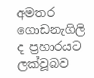අමතර ගොඩනැගිලි ද ප්‍රහාරයට ලක්වූබව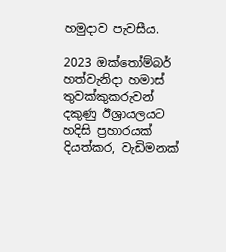හමුදාව පැවසීය.

2023 ඔක්තෝම්බර් හත්වැනිදා හමාස් තුවක්කුකරුවන් දකුණු ඊශ්‍රායලයට හදිසි ප්‍රහාරයක් දියත්කර, වැඩිමනක්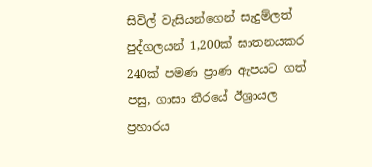සිවිල් වැසියන්ගෙන් සැදුම්ලත් පුද්ගලයන් 1,200ක් ඝාතනයකර 240ක් පමණ ප්‍රාණ ඇපයට ගත් පසු, ගාසා තීරයේ ඊශ්‍රායල ප්‍රහාරය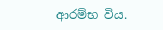ආරම්භ විය.